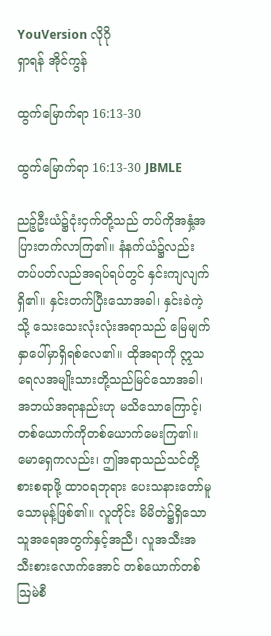YouVersion လိုဂို
ရှာရန် အိုင်ကွန်

ထွက်မြောက်ရာ 16:13-30

ထွက်မြောက်ရာ 16:13-30 JBMLE

ညဉ့်ဦးယံ၌ငုံးငှက်တို့သည် တပ်ကိုအနှံ့အပြားတက်လာကြ၏။ နံနက်ယံ၌လည်း တပ်ပတ်လည်အရပ်ရပ်တွင် နှင်းကျလျက်ရှိ၏။ နှင်းတက်ပြီးသောအခါ၊ နှင်းခဲကဲ့သို့ သေးသေးလုံးလုံးအရာသည် မြေမျက်နှာပေါ်မှာရှိရစ်လေ၏။ ထိုအရာကို ဣသရေလအမျိုးသားတို့သည်မြင်သောအခါ၊ အဘယ်အရာနည်းဟု မသိသောကြောင့်၊ တစ်ယောက်ကိုတစ်ယောက်မေးကြ၏။ မောရှေကလည်း၊ ဤအရာသည်သင်တို့စားစရာဖို့ ထာဝရဘုရား ပေးသနားတော်မူသောမုန့်ဖြစ်၏။ လူတိုင်း မိမိတဲ၌ရှိသောသူအရေအတွက်နှင့်အညီ၊ လူအသီးအသီးစားလောက်အောင် တစ်ယောက်တစ်ဩမဲစီ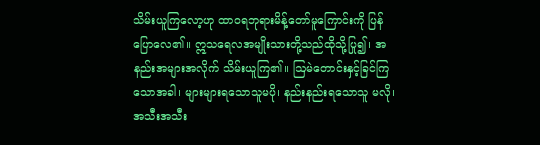သိမ်းယူကြလော့ဟု ထာဝရဘုရားမိန့်တော်မူကြောင်းကို ပြန်ပြောလေ၏။ ဣသရေလအမျိုးသားတို့သည်ထိုသို့ပြု၍၊ အနည်းအများအလိုက် သိမ်းယူကြ၏။ ဩမဲတောင်းနှင့်ခြင်ကြသောအခါ၊ များများရသောသူမပို၊ နည်းနည်းရသောသူ မလို၊ အသီးအသီး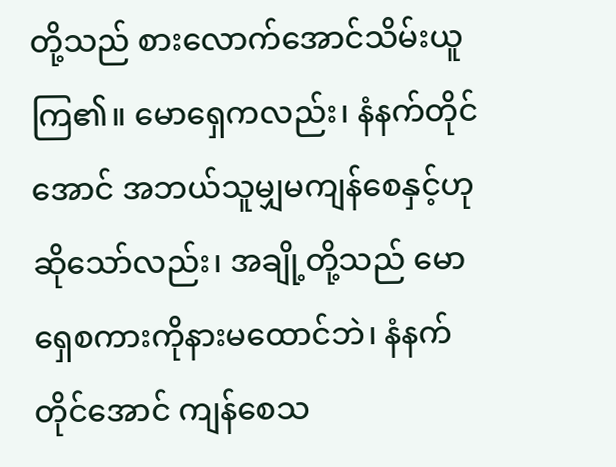တို့သည် စားလောက်အောင်သိမ်းယူကြ၏။ မောရှေကလည်း၊ နံနက်တိုင်အောင် အဘယ်သူမျှမကျန်စေနှင့်ဟု ဆိုသော်လည်း၊ အချို့တို့သည် မောရှေစကားကိုနားမထောင်ဘဲ၊ နံနက်တိုင်အောင် ကျန်စေသ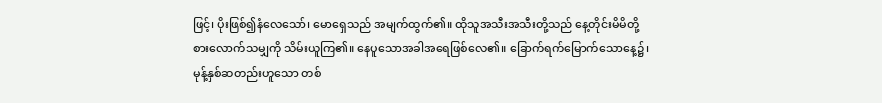ဖြင့်၊ ပိုးဖြစ်၍နံလေသော်၊ မောရှေသည် အမျက်ထွက်၏။ ထိုသူအသီးအသီးတို့သည် နေ့တိုင်းမိမိတို့စားလောက်သမျှကို သိမ်းယူကြ၏။ နေပူသောအခါအရေဖြစ်လေ၏။ ခြောက်ရက်မြောက်သောနေ့၌၊ မုန့်နှစ်ဆတည်းဟူသော တစ်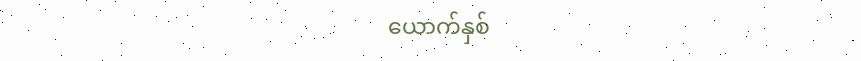ယောက်နှစ်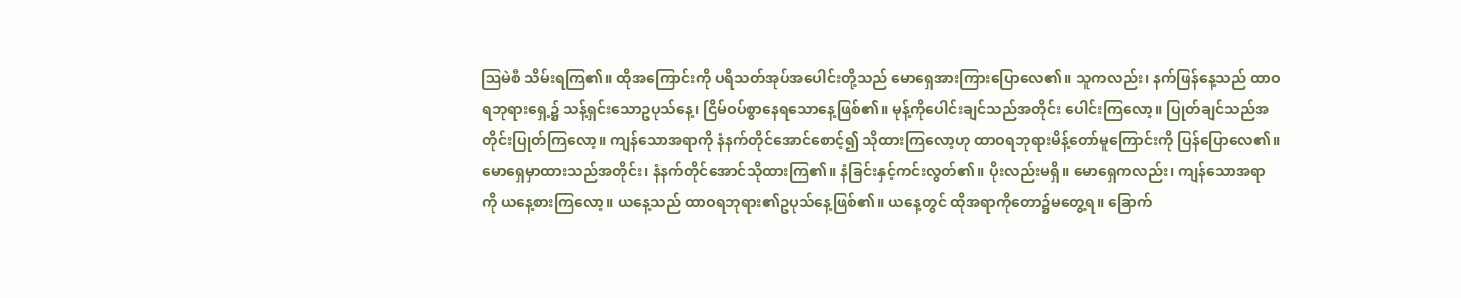ဩမဲစီ သိမ်းရကြ၏။ ထိုအကြောင်းကို ပရိသတ်အုပ်အပေါင်းတို့သည် မောရှေအားကြားပြောလေ၏။ သူကလည်း၊ နက်ဖြန်နေ့သည် ထာဝရဘုရားရှေ့၌ သန့်ရှင်းသောဥပုသ်နေ့၊ ငြိမ်ဝပ်စွာနေရသောနေ့ဖြစ်၏။ မုန့်ကိုပေါင်းချင်သည်အတိုင်း ပေါင်းကြလော့။ ပြုတ်ချင်သည်အတိုင်းပြုတ်ကြလော့။ ကျန်သောအရာကို နံနက်တိုင်အောင်စောင့်၍ သိုထားကြလော့ဟု ထာဝရဘုရားမိန့်တော်မူကြောင်းကို ပြန်ပြောလေ၏။ မောရှေမှာထားသည်အတိုင်း၊ နံနက်တိုင်အောင်သိုထားကြ၏။ နံခြင်းနှင့်ကင်းလွတ်၏။ ပိုးလည်းမရှိ။ မောရှေကလည်း၊ ကျန်သောအရာကို ယနေ့စားကြလော့။ ယနေ့သည် ထာဝရဘုရား၏ဥပုသ်နေ့ဖြစ်၏။ ယနေ့တွင် ထိုအရာကိုတော၌မတွေ့ရ။ ခြောက်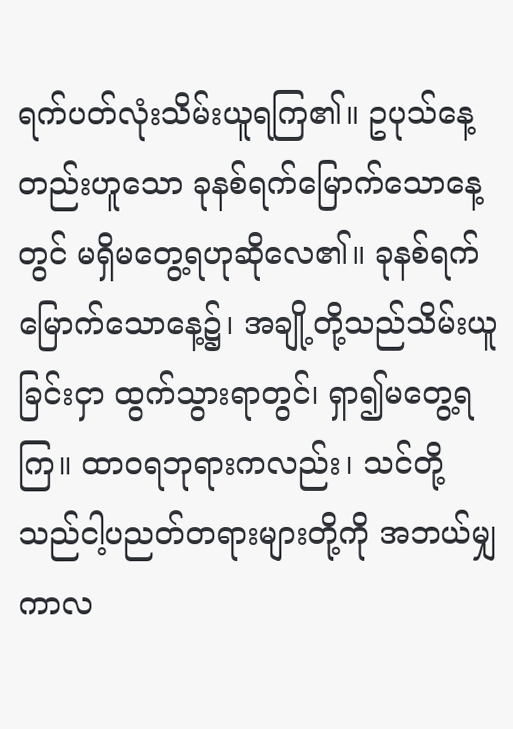ရက်ပတ်လုံးသိမ်းယူရကြ၏။ ဥပုသ်နေ့တည်းဟူသော ခုနစ်ရက်မြောက်သောနေ့တွင် မရှိမတွေ့ရဟုဆိုလေ၏။ ခုနစ်ရက်မြောက်သောနေ့၌၊ အချို့တို့သည်သိမ်းယူခြင်းငှာ ထွက်သွားရာတွင်၊ ရှာ၍မတွေ့ရကြ။ ထာဝရဘုရားကလည်း၊ သင်တို့သည်ငါ့ပညတ်တရားများတို့ကို အဘယ်မျှကာလ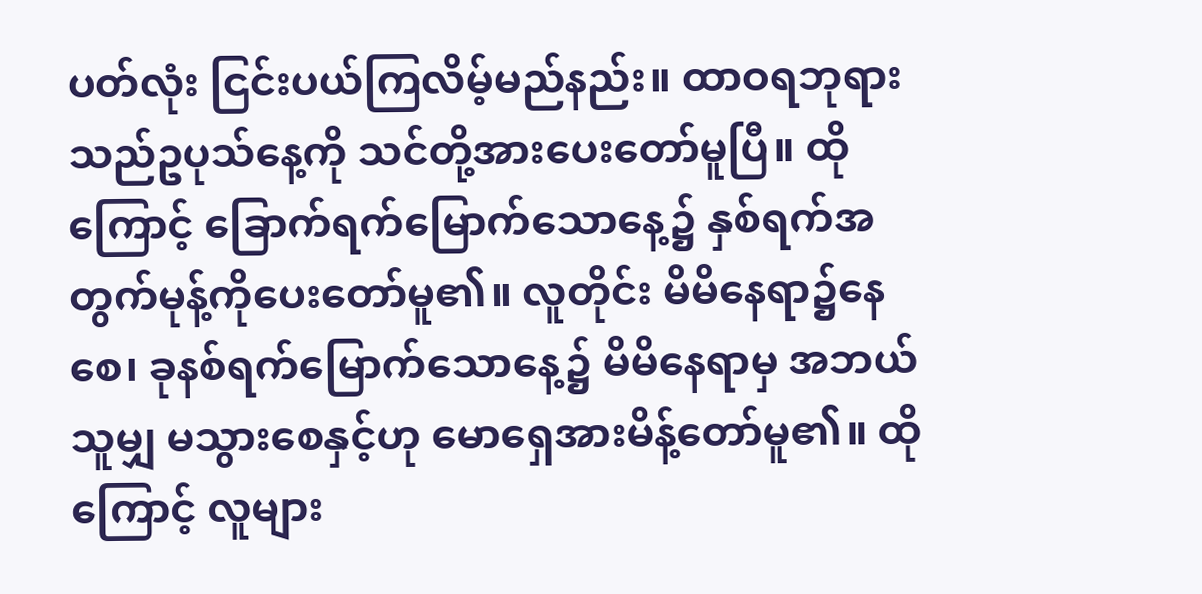ပတ်လုံး ငြင်းပယ်ကြလိမ့်မည်နည်း။ ထာဝရဘုရားသည်ဥပုသ်နေ့ကို သင်တို့အားပေးတော်မူပြီ။ ထိုကြောင့် ခြောက်ရက်မြောက်သောနေ့၌ နှစ်ရက်အတွက်မုန့်ကိုပေးတော်မူ၏။ လူတိုင်း မိမိနေရာ၌နေစေ၊ ခုနစ်ရက်မြောက်သောနေ့၌ မိမိနေရာမှ အဘယ်သူမျှ မသွားစေနှင့်ဟု မောရှေအားမိန့်တော်မူ၏။ ထိုကြောင့် လူများ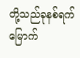တို့သည်ခုနစ်ရက်မြောက်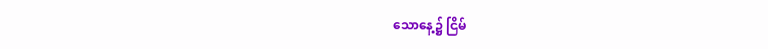သောနေ့၌ ငြိမ်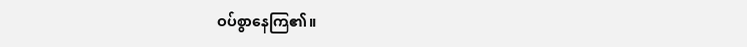ဝပ်စွာနေကြ၏။